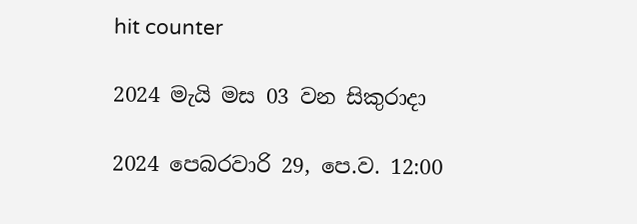hit counter

2024 මැයි මස 03 වන සිකුරාදා

2024 පෙබරවාරි 29, පෙ.ව. 12:00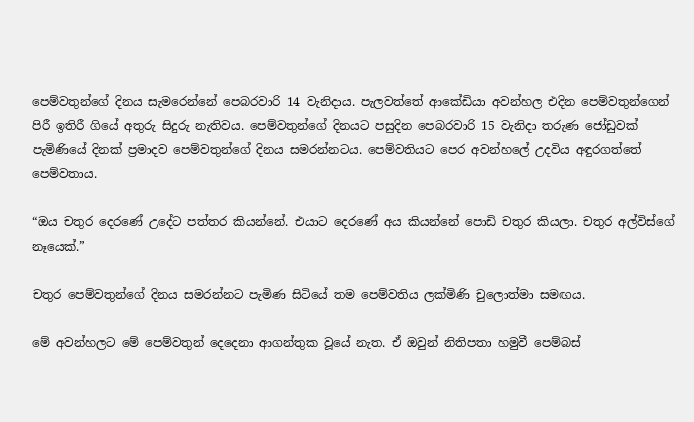පෙම්වතුන්ගේ දිනය සැමරෙන්නේ පෙබරවාරි 14 වැනිදාය. පැලවත්තේ ආකේඩියා අවන්හල එදින පෙම්වතුන්ගෙන් පිරී ඉතිරී ගියේ අතුරු සිදුරු නැතිවය. පෙම්වතුන්ගේ දිනයට පසුදින පෙබරවාරි 15 වැනිදා තරුණ ජෝඩුවක් පැමිණියේ දිනක් ප්‍රමාදව පෙම්වතුන්ගේ දිනය සමරන්නටය. පෙම්වතියට පෙර අවන්හලේ උදවිය අඳුරගත්තේ පෙම්වතාය.

“ඔය චතුර දෙරණේ උදේට පත්තර කියන්නේ. එයාට දෙරණේ අය කියන්නේ පොඩි චතුර කියලා. චතුර අල්විස්ගේ නෑයෙක්.”

චතුර පෙම්වතුන්ගේ දිනය සමරන්නට පැමිණ සිටියේ තම පෙම්වතිය ලක්මිණි චුලොත්මා සමඟය.

මේ අවන්හලට මේ පෙම්වතුන් දෙදෙනා ආගන්තුක වූයේ නැත. ඒ ඔවුන් නිතිපතා හමුවී පෙම්බස්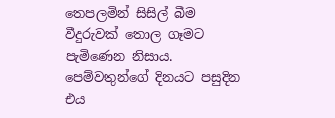තෙපලමින් සිසිල් බීම වීදුරුවක් තොල ගෑමට පැමිණෙන නිසාය. පෙම්වතුන්ගේ දිනයට පසුදින එය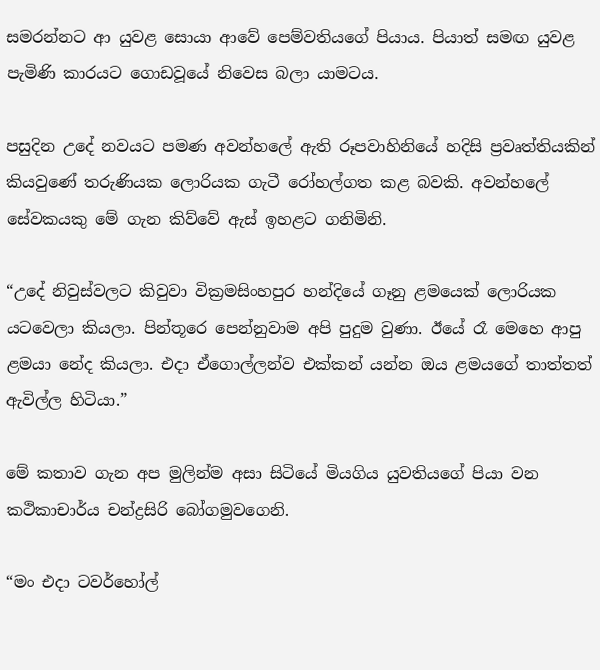සමරන්නට ආ යුවළ සොයා ආවේ පෙම්වතියගේ පියාය. පියාත් සමඟ යුවළ පැමිණි කාරයට ගොඩවූයේ නිවෙස බලා යාමටය.

පසුදින උදේ නවයට පමණ අවන්හලේ ඇති රූපවාහිනියේ හදිසි ප්‍රවෘත්තියකින් කියවුණේ තරුණියක ලොරියක ගැටී රෝහල්ගත කළ බවකි. අවන්හලේ සේවකයකු මේ ගැන කිව්වේ ඇස් ඉහළට ගනිමිනි.

“උදේ නිවුස්වලට කිවුවා වික්‍රමසිංහපුර හන්දියේ ගෑනු ළමයෙක් ලොරියක යටවෙලා කියලා. පින්තූරෙ පෙන්නුවාම අපි පුදුම වුණා. ඊයේ රෑ මෙහෙ ආපු ළමයා නේද කියලා. එදා ඒගොල්ලන්ව එක්කන් යන්න ඔය ළමයගේ තාත්තත් ඇවිල්ල හිටියා.”

මේ කතාව ගැන අප මුලින්ම අසා සිටියේ මියගිය යුවතියගේ පියා වන කථිකාචාර්ය චන්ද්‍රසිරි බෝගමුවගෙනි.

“මං එදා ටවර්හෝල්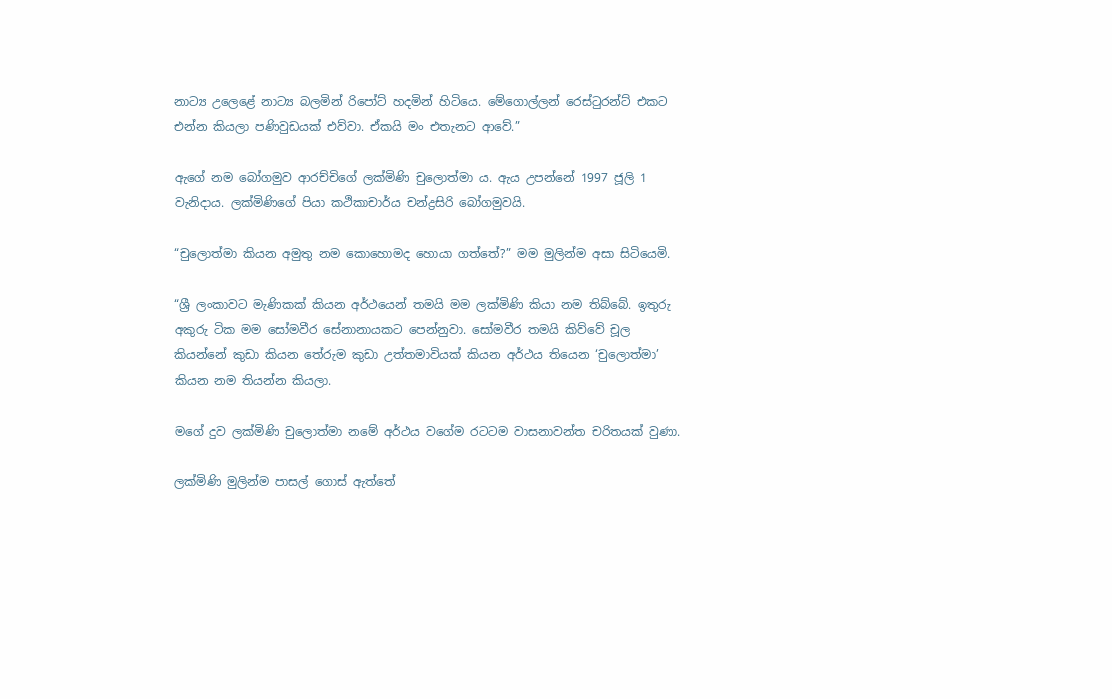නාට්‍ය උලෙළේ නාට්‍ය බලමින් රිපෝට් හදමින් හිටියෙ. මේගොල්ලන් රෙස්ටුරන්ට් එකට එන්න කියලා පණිවුඩයක් එව්වා. ඒකයි මං එතැනට ආවේ.”

ඇගේ නම බෝගමුව ආරච්චිගේ ලක්මිණි චුලොත්මා ය. ඇය උපන්නේ 1997 ජූලි 1 වැනිදාය. ලක්මිණිගේ පියා කථිකාචාර්ය චන්ද්‍රසිරි බෝගමුවයි.

“චුලොත්මා කියන අමුතු නම කොහොමද හොයා ගත්තේ?” මම මුලින්ම අසා සිටියෙමි.

“ශ්‍රී ලංකාවට මැණිකක් කියන අර්ථයෙන් තමයි මම ලක්මිණි කියා නම තිබ්බේ. ඉතුරු අකුරු ටික මම සෝමවීර සේනානායකට පෙන්නුවා. සෝමවීර තමයි කිව්වේ චූල කියන්නේ කුඩා කියන තේරුම කුඩා උත්තමාවියක් කියන අර්ථය තියෙන ‘චුලොත්මා’ කියන නම තියන්න කියලා.

මගේ දුව ලක්මිණි චුලොත්මා නමේ අර්ථය වගේම රටටම වාසනාවන්ත චරිතයක් වුණා.

ලක්මිණි මුලින්ම පාසල් ගොස් ඇත්තේ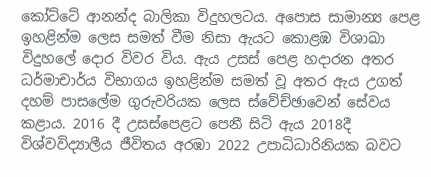කෝට්ටේ ආනන්ද බාලිකා විදුහලටය. අපොස සාමාන්‍ය පෙළ ඉහළින්ම ලෙස සමත් වීම නිසා ඇයට කොළඹ විශාඛා විදුහලේ දොර විවර විය. ඇය උසස් පෙළ හදාරන අතර ධර්මාචාර්ය විභාගය ඉහළින්ම සමත් වූ අතර ඇය උගත් දහම් පාසලේම ගුරුවරියක ලෙස ස්වේච්ඡාවෙන් සේවය කළාය. 2016 දී උසස්පෙළට පෙනී සිටි ඇය 2018දී විශ්වවිද්‍යාලීය ජීවිතය අරඹා 2022 උපාධිධාරිනියක බවට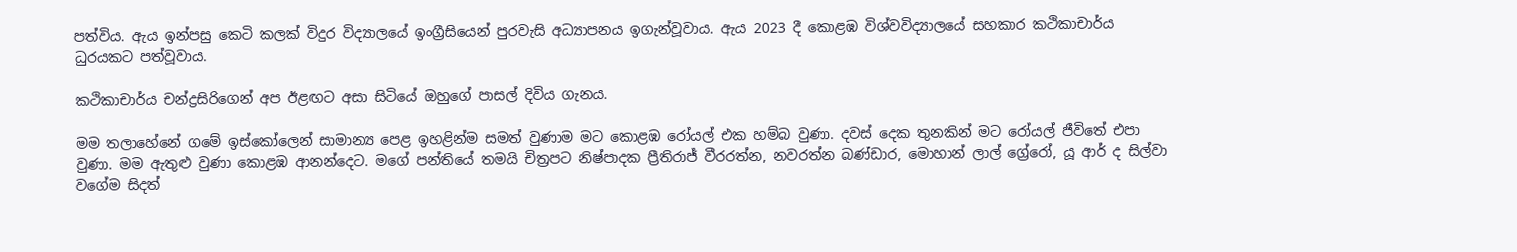පත්විය. ඇය ඉන්පසු කෙටි කලක් විදුර විද්‍යාලයේ ඉංග්‍රීසියෙන් පුරවැසි අධ්‍යාපනය ඉගැන්වූවාය. ඇය 2023 දී කොළඹ විශ්වවිද්‍යාලයේ සහකාර කථිකාචාර්ය ධුරයකට පත්වූවාය.

කථිකාචාර්ය චන්ද්‍රසිරිගෙන් අප ඊළඟට අසා සිටියේ ඔහුගේ පාසල් දිවිය ගැනය.

මම තලාහේනේ ගමේ ඉස්කෝලෙන් සාමාන්‍ය පෙළ ඉහළින්ම සමත් වුණාම මට කොළඹ රෝයල් එක හම්බ වුණා. දවස් දෙක තුනකින් මට රෝයල් ජීවිතේ එපා වුණා. මම ඇතුළු වුණා කොළඹ ආනන්දෙට. මගේ පන්තියේ තමයි චිත්‍රපට නිෂ්පාදක ප්‍රීතිරාජ් වීරරත්න, නවරත්න බණ්ඩාර, මොහාන් ලාල් ග්‍රේරෝ, යූ ආර් ද සිල්වා වගේම සිදත්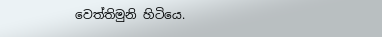වෙත්තිමුනි හිටියෙ.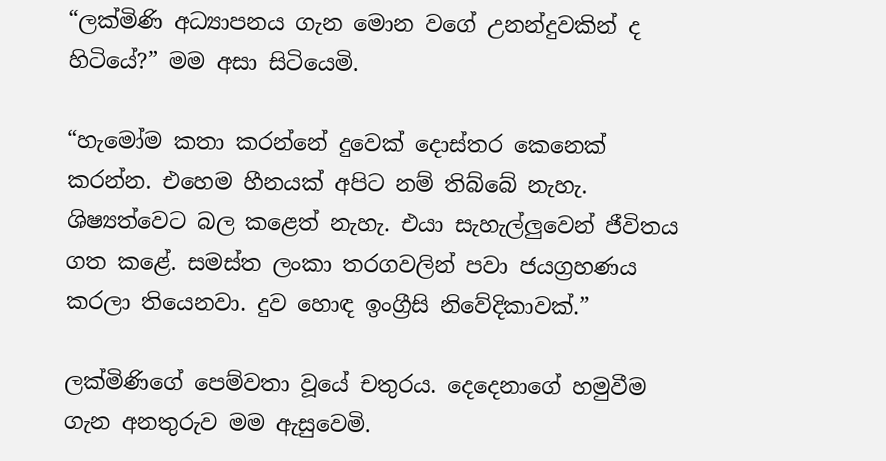“ලක්මිණි අධ්‍යාපනය ගැන මොන වගේ උනන්දුවකින් ද හිටියේ?” මම අසා සිටියෙමි.

“හැමෝම කතා කරන්නේ දුවෙක් දොස්තර කෙනෙක් කරන්න. එහෙම හීනයක් අපිට නම් තිබ්බේ නැහැ. ශිෂ්‍යත්වෙට බල කළෙත් නැහැ. එයා සැහැල්ලුවෙන් ජීවිතය ගත කළේ. සමස්ත ලංකා තරගවලින් පවා ජයග්‍රහණය කරලා තියෙනවා. දුව හොඳ ඉංග්‍රීසි නිවේදිකාවක්.”

ලක්මිණිගේ පෙම්වතා වූයේ චතුරය. දෙදෙනාගේ හමුවීම ගැන අනතුරුව මම ඇසුවෙමි.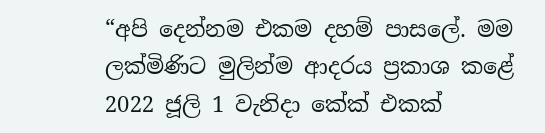“අපි දෙන්නම එකම දහම් පාසලේ. මම ලක්මිණිට මුලින්ම ආදරය ප්‍රකාශ කළේ 2022 ජූලි 1 වැනිදා කේක් එකක්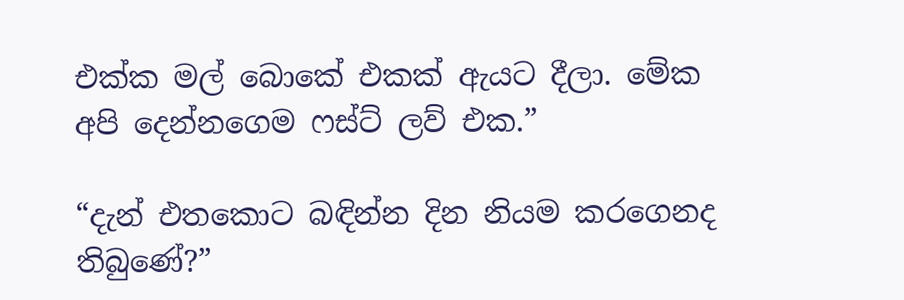එක්ක මල් බොකේ එකක් ඇයට දීලා. මේක අපි දෙන්නගෙම ෆස්ට් ලව් එක.”

“දැන් එතකොට බඳින්න දින නියම කරගෙනද තිබුණේ?”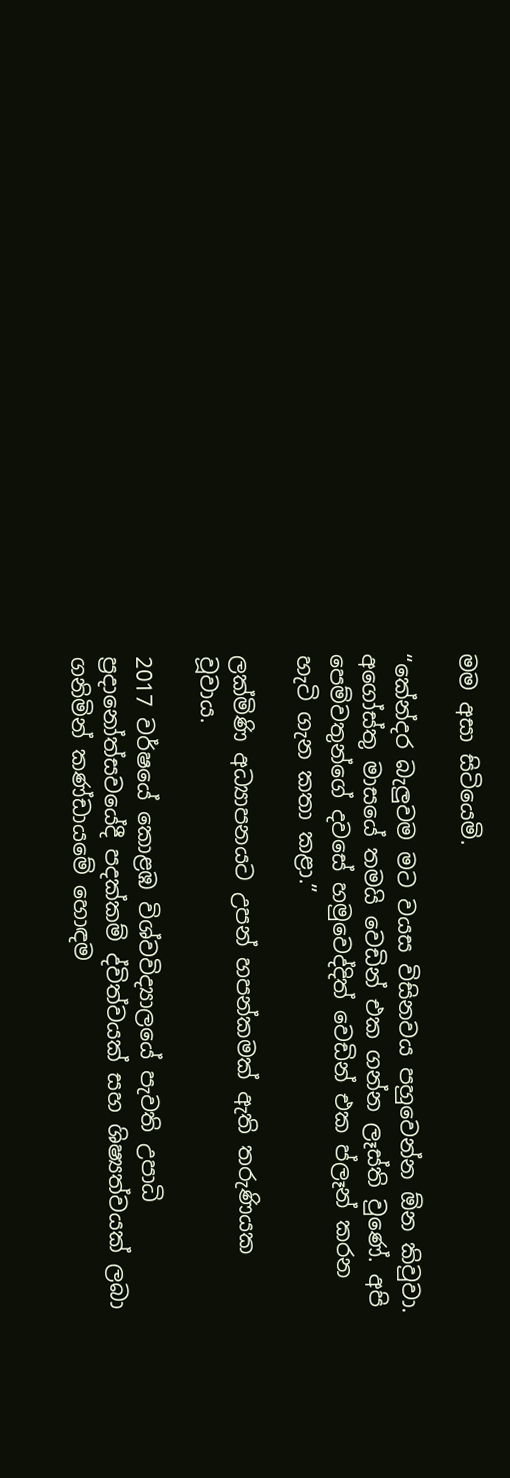මම අසා සිටියෙමි.

“කේන්දර බැලුවම මට වයස විසිනවය පහුවෙන්න ඕන කිවුවා. අගෝස්තු මාසයේ තමයි වෙඩින් එක ගන්න ලෑස්ති වුණේ. අපි පෙම්වතුන්ගේ දවසේ හමුවෙද්දිත් වෙඩින් එක ප්ලෑන් කරන හැටි ගැන කතා කළා.”

ලක්මිණි අධ්‍යාපනයට උපන් හපන්කමක් ඇති තරුණියක වූවාය.

2017 වර්ෂයේ කොළඹ විශ්වවිද්‍යාලයේ පැවති උපාධි ප්‍රදානෝත්සවයේදී පදක්කම් ද්විත්වයක් සහ ශිෂ්‍යත්වයක් ලබා ගනිමින් කණ්ඩායමේ හොඳම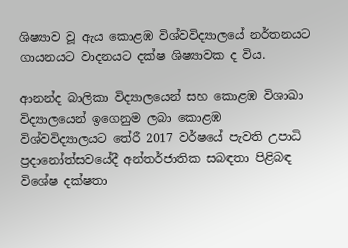ශිෂ්‍යාව වූ ඇය කොළඹ විශ්වවිද්‍යාලයේ නර්තනයට ගායනයට වාදනයට දක්ෂ ශිෂ්‍යාවක ද විය.

ආනන්ද බාලිකා විද්‍යාලයෙන් සහ කොළඹ විශාඛා විද්‍යාලයෙන් ඉගෙනුම ලබා කොළඹ විශ්වවිද්‍යාලයට තේරී 2017 වර්ෂයේ පැවති උපාධි ප්‍රදානෝත්සවයේදී අන්තර්ජාතික සබඳතා පිළිබඳ විශේෂ දක්ෂතා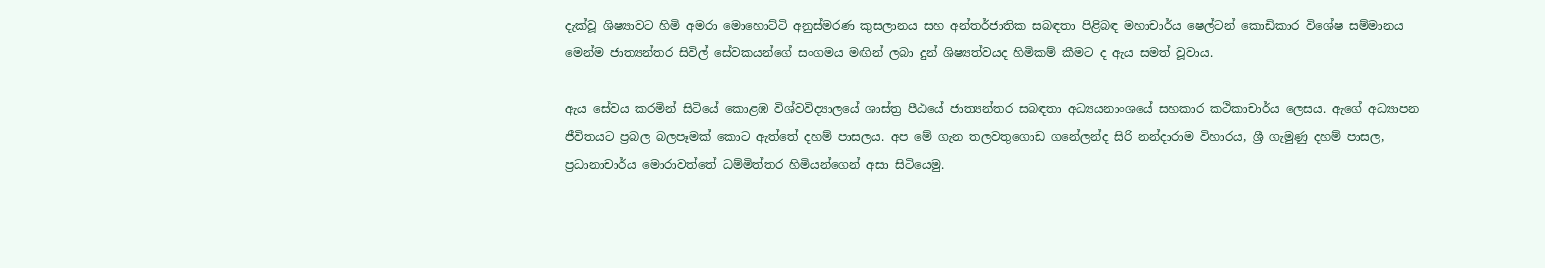දැක්වූ ශිෂ්‍යාවට හිමි අමරා මොහොට්ටි අනුස්මරණ කුසලානය සහ අන්තර්ජාතික සබඳතා පිළිබඳ මහාචාර්ය ෂෙල්ටන් කොඩිකාර විශේෂ සම්මානය මෙන්ම ජාත්‍යන්තර සිවිල් සේවකයන්ගේ සංගමය මඟින් ලබා දුන් ශිෂ්‍යත්වයද හිමිකම් කීමට ද ඇය සමත් වූවාය.

ඇය සේවය කරමින් සිටියේ කොළඹ විශ්වවිද්‍යාලයේ ශාස්ත්‍ර පීඨයේ ජාත්‍යන්තර සබඳතා අධ්‍යයනාංශයේ සහකාර කථිකාචාර්ය ලෙසය. ඇගේ අධ්‍යාපන ජීවිතයට ප්‍රබල බලපෑමක් කොට ඇත්තේ දහම් පාසලය. අප මේ ගැන තලවතුගොඩ ගනේලන්ද සිරි නන්දාරාම විහාරය, ශ්‍රී ගැමුණු දහම් පාසල, ප්‍රධානාචාර්ය මොරාවත්තේ ධම්මිත්තර හිමියන්ගෙන් අසා සිටියෙමු.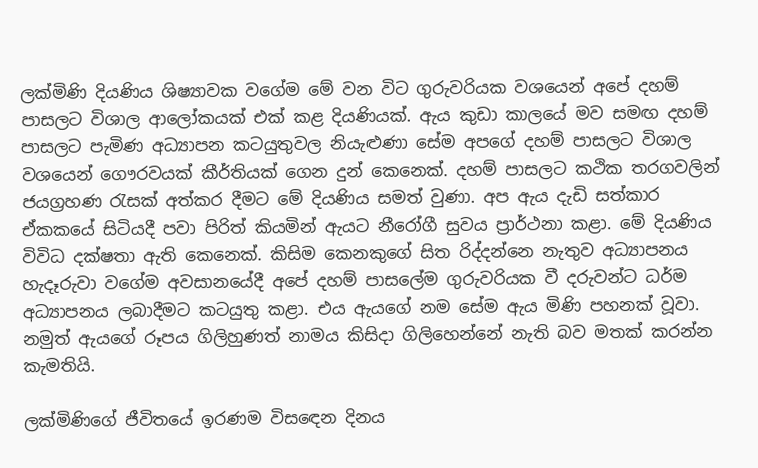ලක්මිණි දියණිය ශිෂ්‍යාවක වගේම මේ වන විට ගුරුවරියක වශයෙන් අපේ දහම් පාසලට විශාල ආලෝකයක් එක් කළ දියණියක්. ඇය කුඩා කාලයේ මව සමඟ දහම් පාසලට පැමිණ අධ්‍යාපන කටයුතුවල නියැළුණා සේම අපගේ දහම් පාසලට විශාල වශයෙන් ගෞරවයක් කීර්තියක් ගෙන දුන් කෙනෙක්. දහම් පාසලට කථික තරගවලින් ජයග්‍රහණ රැසක් අත්කර දීමට මේ දියණිය සමත් වුණා. අප ඇය දැඩි සත්කාර ඒකකයේ සිටියදී පවා පිරිත් කියමින් ඇයට නීරෝගී සුවය ප්‍රාර්ථනා කළා. මේ දියණිය විවිධ දක්ෂතා ඇති කෙනෙක්. කිසිම කෙනකුගේ සිත රිද්දන්නෙ නැතුව අධ්‍යාපනය හැදෑරුවා වගේම අවසානයේදී අපේ දහම් පාසලේම ගුරුවරියක වී දරුවන්ට ධර්ම අධ්‍යාපනය ලබාදීමට කටයුතු කළා. එය ඇයගේ නම සේම ඇය මිණි පහනක් වූවා. නමුත් ඇයගේ රූපය ගිලිහුණත් නාමය කිසිදා ගිලිහෙන්නේ නැති බව මතක් කරන්න කැමතියි.

ලක්මිණිගේ ජීවිතයේ ඉරණම විසඳෙන දිනය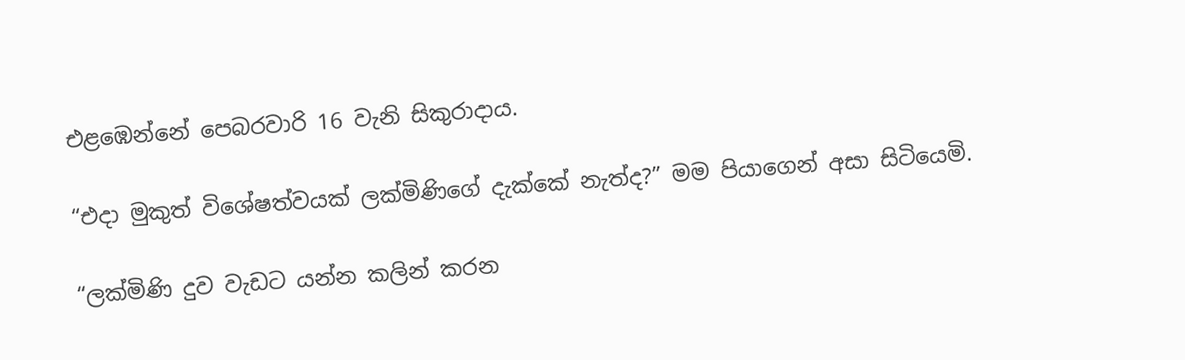එළඹෙන්නේ පෙබරවාරි 16 වැනි සිකුරාදාය.

“එදා මුකුත් විශේෂත්වයක් ලක්මිණිගේ දැක්කේ නැත්ද?” මම පියාගෙන් අසා සිටියෙමි.

“ලක්මිණි දුව වැඩට යන්න කලින් කරන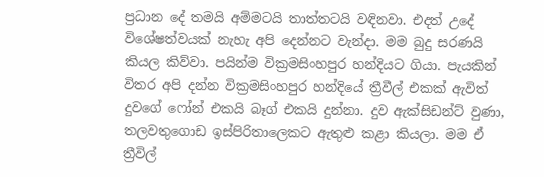ප්‍රධාන දේ තමයි අම්මටයි තාත්තටයි වඳිනවා. එදත් උදේ විශේෂත්වයක් නැහැ අපි දෙන්නට වැන්දා. මම බුදු සරණයි කියල කිව්වා. පයින්ම වික්‍රමසිංහපුර හන්දියට ගියා. පැයකින් විතර අපි දන්න වික්‍රමසිංහපුර හන්දියේ ත්‍රීවීල් එකක් ඇවිත් දුවගේ ෆෝන් එකයි බෑග් එකයි දුන්නා. දුව ඇක්සිඩන්ට් වුණා, තලවතුගොඩ ඉස්පිරිතාලෙකට ඇතුළු කළා කියලා. මම ඒ ත්‍රීවිල්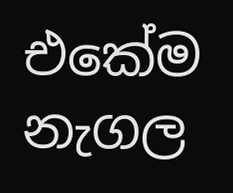එකේම නැගල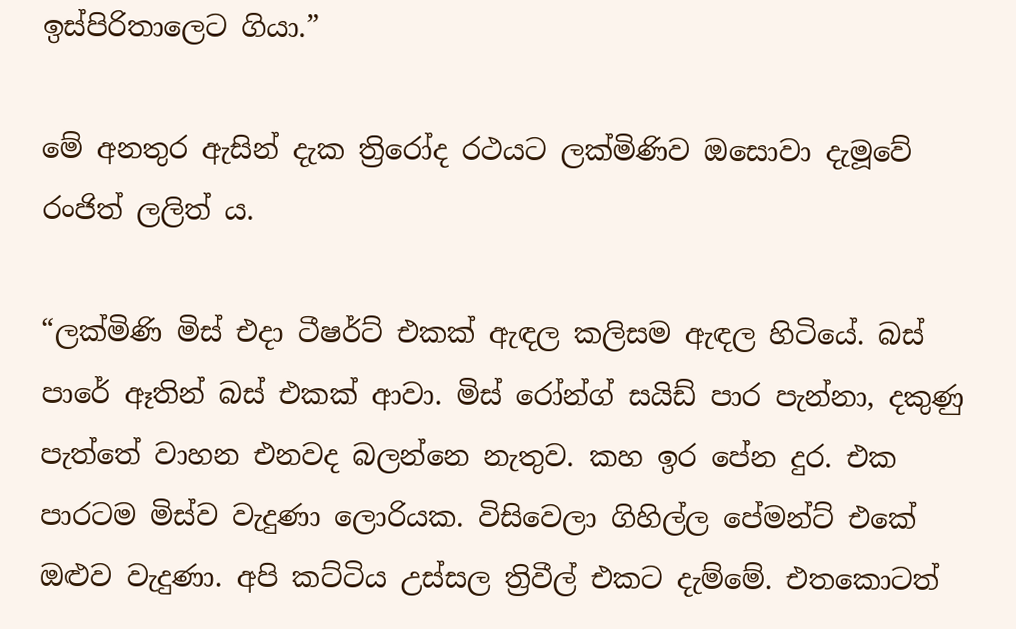ඉස්පිරිතාලෙට ගියා.”

මේ අනතුර ඇසින් දැක ත්‍රිරෝද රථයට ලක්මිණිව ඔසොවා දැමූවේ රංජිත් ලලිත් ය.

“ලක්මිණි මිස් එදා ටීෂර්ට් එකක් ඇඳල කලිසම ඇඳල හිටියේ. බස් පාරේ ඈතින් බස් එකක් ආවා. මිස් රෝන්ග් සයිඩ් පාර පැන්නා, දකුණු පැත්තේ වාහන එනවද බලන්නෙ නැතුව. කහ ඉර පේන දුර. එක පාරටම මිස්ව වැදුණා ලොරියක. විසිවෙලා ගිහිල්ල පේමන්ට් එකේ ඔළුව වැදුණා. අපි කට්ටිය උස්සල ත්‍රිවීල් එකට දැම්මේ. එතකොටත්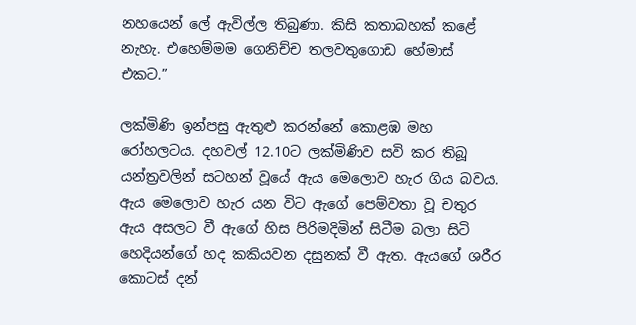නහයෙන් ලේ ඇවිල්ල තිබුණා. කිසි කතාබහක් කළේ නැහැ. එහෙම්මම ගෙනිච්ච තලවතුගොඩ හේමාස් එකට.”

ලක්මිණි ඉන්පසු ඇතුළු කරන්නේ කොළඹ මහ රෝහලටය. දහවල් 12.10ට ලක්මිණිව සවි කර තිබූ යන්ත්‍රවලින් සටහන් වූයේ ඇය මෙලොව හැර ගිය බවය. ඇය මෙලොව හැර යන විට ඇගේ පෙම්වතා වූ චතුර ඇය අසලට වී ඇගේ හිස පිරිමදිමින් සිටීම බලා සිටි හෙදියන්ගේ හද කකියවන දසුනක් වී ඇත. ඇයගේ ශරීර කොටස් දන්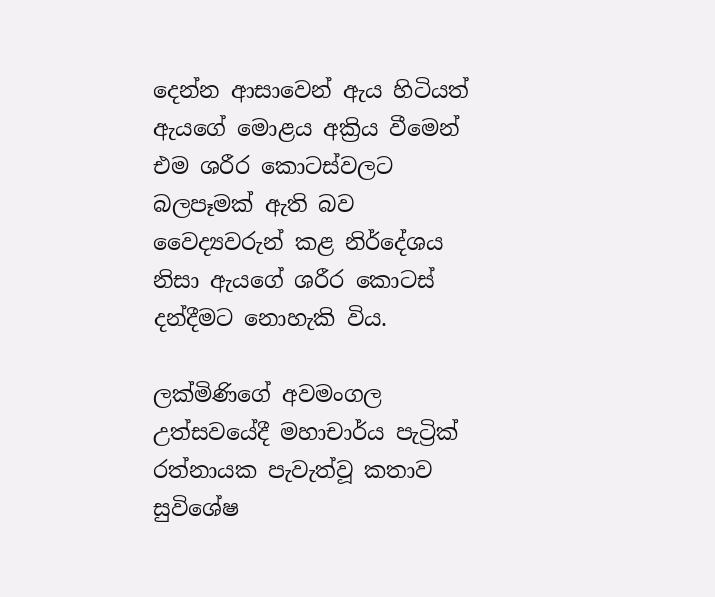දෙන්න ආසාවෙන් ඇය හිටියත් ඇයගේ මොළය අක්‍රිය වීමෙන් එම ශරීර කොටස්වලට බලපෑමක් ඇති බව වෛද්‍යවරුන් කළ නිර්දේශය නිසා ඇයගේ ශරීර කොටස් දන්දීමට නොහැකි විය.

ලක්මිණිගේ අවමංගල උත්සවයේදී මහාචාර්ය පැට්‍රික් රත්නායක පැවැත්වූ කතාව සුවිශේෂ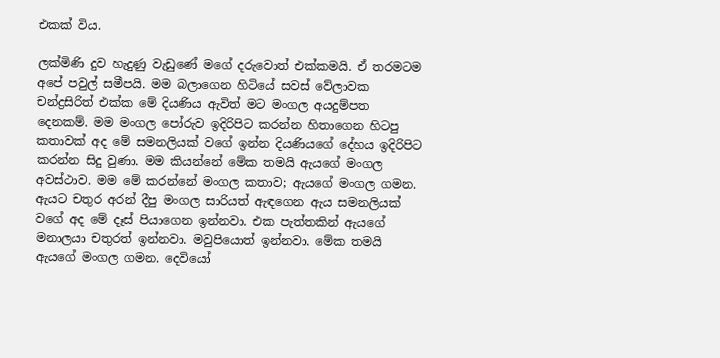එකක් විය.

ලක්මිණි දුව හැදුණු වැඩුණේ මගේ දරුවොත් එක්කමයි. ඒ තරමටම අපේ පවුල් සමීපයි. මම බලාගෙන හිටියේ සවස් වේලාවක චන්ද්‍රසිරිත් එක්ක මේ දියණිය ඇවිත් මට මංගල අයදුම්පත දෙනකම්. මම මංගල පෝරුව ඉදිරිපිට කරන්න හිතාගෙන හිටපු කතාවක් අද මේ සමනලියක් වගේ ඉන්න දියණියගේ දේහය ඉදිරිපිට කරන්න සිදු වුණා. මම කියන්නේ මේක තමයි ඇයගේ මංගල අවස්ථාව. මම මේ කරන්නේ මංගල කතාව; ඇයගේ මංගල ගමන. ඇයට චතුර අරන් දීපු මංගල සාරියත් ඇඳගෙන ඇය සමනලියක් වගේ අද මේ දෑස් පියාගෙන ඉන්නවා. එක පැත්තකින් ඇයගේ මනාලයා චතුරත් ඉන්නවා. මවුපියොත් ඉන්නවා. මේක තමයි ඇයගේ මංගල ගමන. දෙවියෝ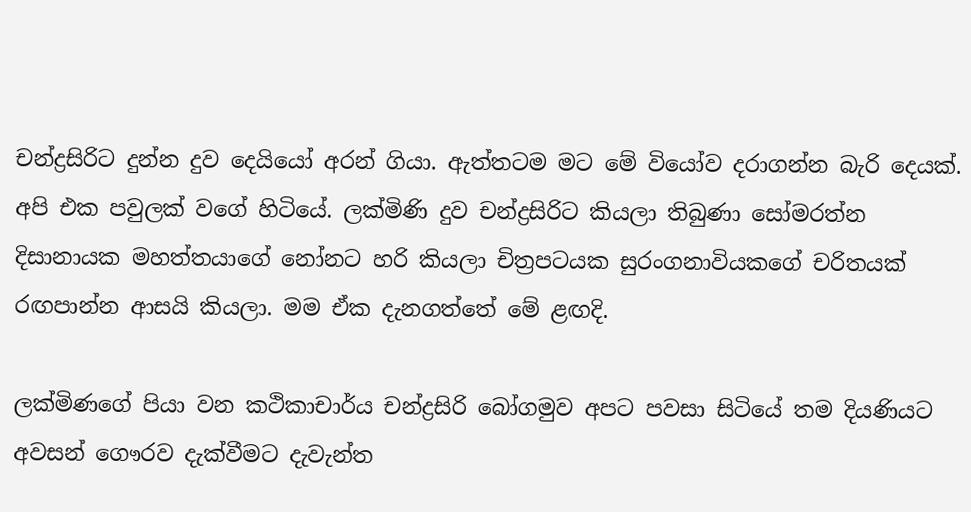චන්ද්‍රසිරිට දුන්න දුව දෙයියෝ අරන් ගියා. ඇත්තටම මට මේ වියෝව දරාගන්න බැරි දෙයක්. අපි එක පවුලක් වගේ හිටියේ. ලක්මිණි දුව චන්ද්‍රසිරිට කියලා තිබුණා සෝමරත්න දිසානායක මහත්තයාගේ නෝනට හරි කියලා චිත්‍රපටයක සුරංගනාවියකගේ චරිතයක් රඟපාන්න ආසයි කියලා. මම ඒක දැනගත්තේ මේ ළඟදි.

ලක්මිණගේ පියා වන කථිකාචාර්ය චන්ද්‍රසිරි බෝගමුව අපට පවසා සිටියේ තම දියණියට අවසන් ගෞරව දැක්වීමට දැවැන්ත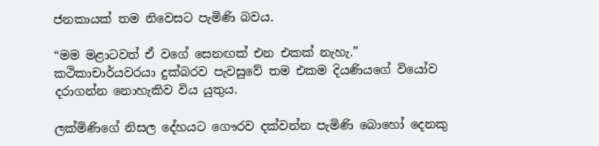ජනකායක් තම නිවෙසට පැමිණි බවය.

“මම මළාටවත් ඒ වගේ සෙනඟක් එන එකක් නැහැ.” කථිකාචාර්යවරයා දුක්බරව පැවසුවේ තම එකම දියණියගේ වියෝව දරාගන්න නොහැකිව විය යුතුය.

ලක්මිණිගේ නිසල දේහයට ගෞරව දක්වන්න පැමිණි බොහෝ දෙනකු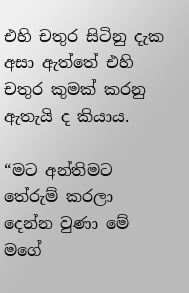එහි චතුර සිටිනු දැක අසා ඇත්තේ එහි චතුර කුමක් කරනු ඇතැයි ද කියාය.

“මට අන්තිමට තේරුම් කරලා දෙන්න වුණා මේ මගේ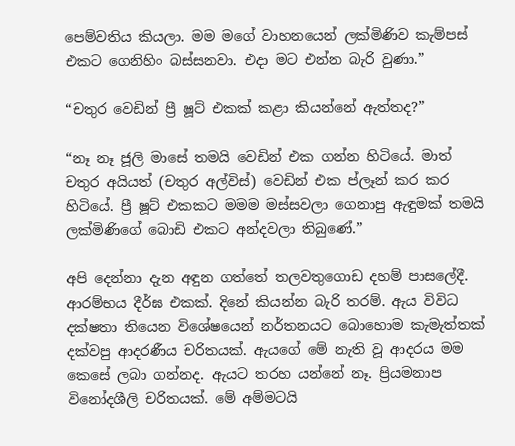පෙම්වතිය කියලා. මම මගේ වාහනයෙන් ලක්මිණිව කැම්පස් එකට ගෙනිහිං බස්සනවා. එදා මට එන්න බැරි වුණා.”

“චතුර වෙඩින් ප්‍රී ෂූට් එකක් කළා කියන්නේ ඇත්තද?”

“නෑ නෑ ජූලි මාසේ තමයි වෙඩින් එක ගන්න හිටියේ. මාත් චතුර අයියත් (චතුර අල්විස්) වෙඩින් එක ප්ලෑන් කර කර හිටියේ. ප්‍රී ෂූට් එකකට මමම මස්සවලා ගෙනාපු ඇඳුමක් තමයි ලක්මිණිගේ බොඩි එකට අන්දවලා තිබුණේ.”

අපි දෙන්නා දැන අඳුන ගත්තේ තලවතුගොඩ දහම් පාසලේදී. ආරම්භය දීර්ඝ එකක්. දිනේ කියන්න බැරි තරම්. ඇය විවිධ දක්ෂතා තියෙන විශේෂයෙන් නර්තනයට බොහොම කැමැත්තක් දක්වපු ආදරණීය චරිතයක්. ඇයගේ මේ නැති වූ ආදරය මම කෙසේ ලබා ගන්නද. ඇයට තරහ යන්නේ නෑ. ප්‍රියමනාප විනෝදශීලි චරිතයක්. මේ අම්මටයි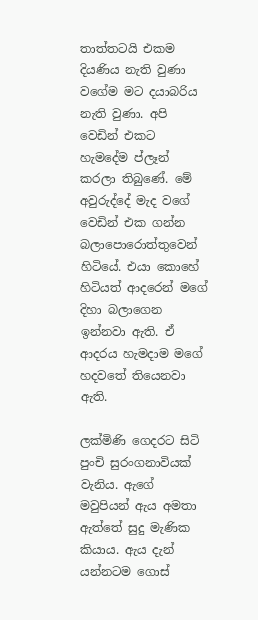තාත්තටයි එකම දියණිය නැති වුණා වගේම මට දයාබරිය නැති වුණා. අපි වෙඩින් එකට හැමදේම ප්ලෑන් කරලා තිබුණේ. මේ අවුරුද්දේ මැද වගේ වෙඩින් එක ගන්න බලාපොරොත්තුවෙන් හිටියේ. එයා කොහේ හිටියත් ආදරෙන් මගේ දිහා බලාගෙන ඉන්නවා ඇති. ඒ ආදරය හැමදාම මගේ හදවතේ තියෙනවා ඇති.

ලක්මිණි ගෙදරට සිටි පුංචි සුරංගනාවියක් වැනිය. ඇගේ මවුපියන් ඇය අමතා ඇත්තේ සුදු මැණික කියාය. ඇය දැන් යන්නටම ගොස්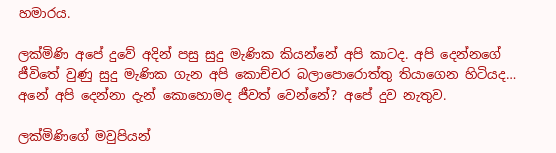හමාරය.

ලක්මිණි අපේ දුවේ අදින් පසු සුදු මැණික කියන්නේ අපි කාටද. අපි දෙන්නගේ ජීවිතේ වුණු සුදු මැණික ගැන අපි කොච්චර බලාපොරොත්තු තියාගෙන හිටියද… අනේ අපි දෙන්නා දැන් කොහොමද ජීවත් වෙන්නේ? අපේ දුව නැතුව.

ලක්මිණිගේ මවුපියන්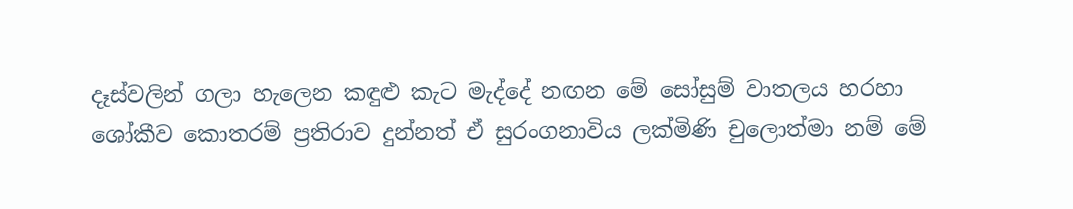දෑස්වලින් ගලා හැලෙන කඳුළු කැට මැද්දේ නඟන මේ සෝසුම් වාතලය හරහා ශෝකීව කොතරම් ප්‍රතිරාව දුන්නත් ඒ සුරංගනාවිය ලක්මිණි චුලොත්මා නම් මේ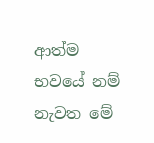ආත්ම භවයේ නම් නැවත මේ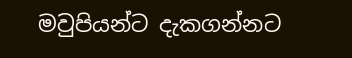මවුපියන්ට දැකගන්නට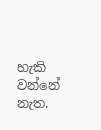හැකි වන්නේ නැත.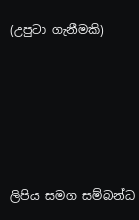(උපුටා ගැනීමකි)





ලිපිය සමග සම්බන්ධ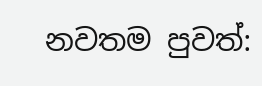නවතම පුවත්: